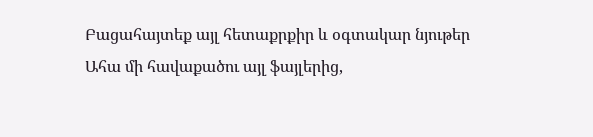Բացահայտեք այլ հետաքրքիր և օգտակար նյութեր
Ահա մի հավաքածու այլ ֆայլերից,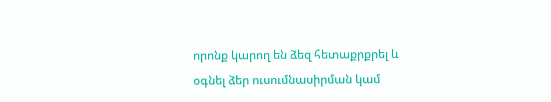որոնք կարող են ձեզ հետաքրքրել և օգնել ձեր ուսումնասիրման կամ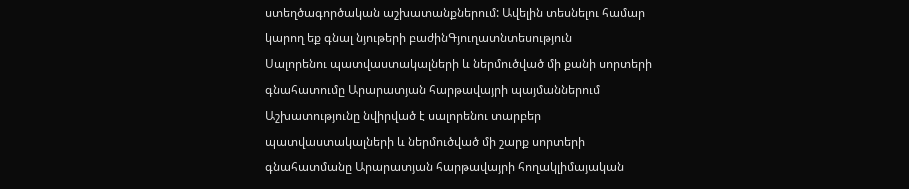ստեղծագործական աշխատանքներում: Ավելին տեսնելու համար կարող եք գնալ նյութերի բաժինԳյուղատնտեսություն
Սալորենու պատվաստակալների և ներմուծված մի քանի սորտերի գնահատումը Արարատյան հարթավայրի պայմաններում
Աշխատությունը նվիրված է սալորենու տարբեր պատվաստակալների և ներմուծված մի շարք սորտերի գնահատմանը Արարատյան հարթավայրի հողակլիմայական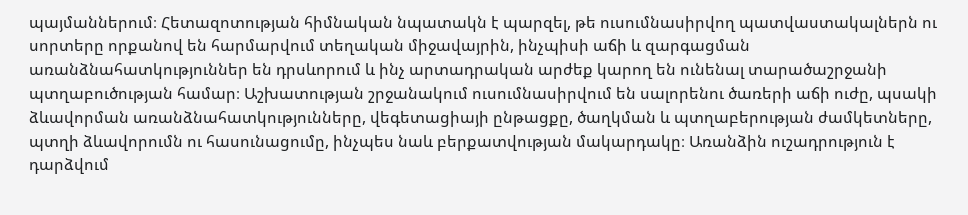պայմաններում։ Հետազոտության հիմնական նպատակն է պարզել, թե ուսումնասիրվող պատվաստակալներն ու սորտերը որքանով են հարմարվում տեղական միջավայրին, ինչպիսի աճի և զարգացման առանձնահատկություններ են դրսևորում և ինչ արտադրական արժեք կարող են ունենալ տարածաշրջանի պտղաբուծության համար։ Աշխատության շրջանակում ուսումնասիրվում են սալորենու ծառերի աճի ուժը, պսակի ձևավորման առանձնահատկությունները, վեգետացիայի ընթացքը, ծաղկման և պտղաբերության ժամկետները, պտղի ձևավորումն ու հասունացումը, ինչպես նաև բերքատվության մակարդակը։ Առանձին ուշադրություն է դարձվում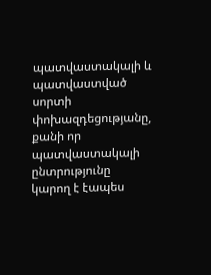պատվաստակալի և պատվաստված սորտի փոխազդեցությանը, քանի որ պատվաստակալի ընտրությունը կարող է էապես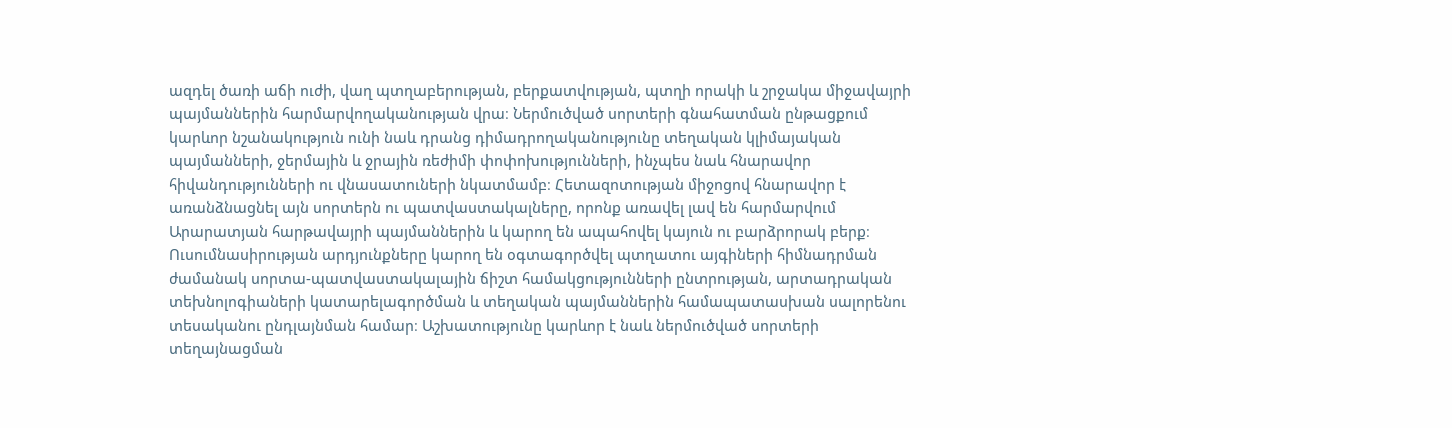ազդել ծառի աճի ուժի, վաղ պտղաբերության, բերքատվության, պտղի որակի և շրջակա միջավայրի պայմաններին հարմարվողականության վրա։ Ներմուծված սորտերի գնահատման ընթացքում կարևոր նշանակություն ունի նաև դրանց դիմադրողականությունը տեղական կլիմայական պայմանների, ջերմային և ջրային ռեժիմի փոփոխությունների, ինչպես նաև հնարավոր հիվանդությունների ու վնասատուների նկատմամբ։ Հետազոտության միջոցով հնարավոր է առանձնացնել այն սորտերն ու պատվաստակալները, որոնք առավել լավ են հարմարվում Արարատյան հարթավայրի պայմաններին և կարող են ապահովել կայուն ու բարձրորակ բերք։ Ուսումնասիրության արդյունքները կարող են օգտագործվել պտղատու այգիների հիմնադրման ժամանակ սորտա-պատվաստակալային ճիշտ համակցությունների ընտրության, արտադրական տեխնոլոգիաների կատարելագործման և տեղական պայմաններին համապատասխան սալորենու տեսականու ընդլայնման համար։ Աշխատությունը կարևոր է նաև ներմուծված սորտերի տեղայնացման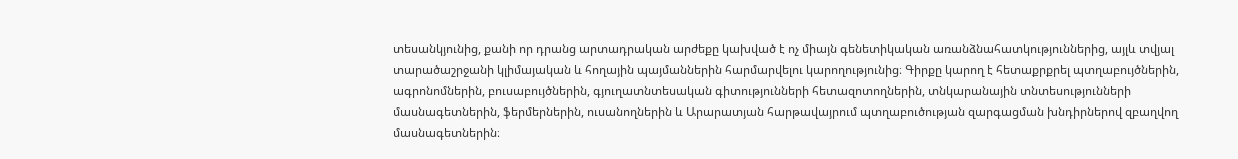տեսանկյունից, քանի որ դրանց արտադրական արժեքը կախված է ոչ միայն գենետիկական առանձնահատկություններից, այլև տվյալ տարածաշրջանի կլիմայական և հողային պայմաններին հարմարվելու կարողությունից։ Գիրքը կարող է հետաքրքրել պտղաբույծներին, ագրոնոմներին, բուսաբույծներին, գյուղատնտեսական գիտությունների հետազոտողներին, տնկարանային տնտեսությունների մասնագետներին, ֆերմերներին, ուսանողներին և Արարատյան հարթավայրում պտղաբուծության զարգացման խնդիրներով զբաղվող մասնագետներին։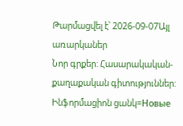Թարմացվել է՝ 2026-09-07Այլ առարկաներ
Նոր գրքեր: Հասարակական-քաղաքական գիտություններ: Ինֆորմացիոն ցանկ=Новые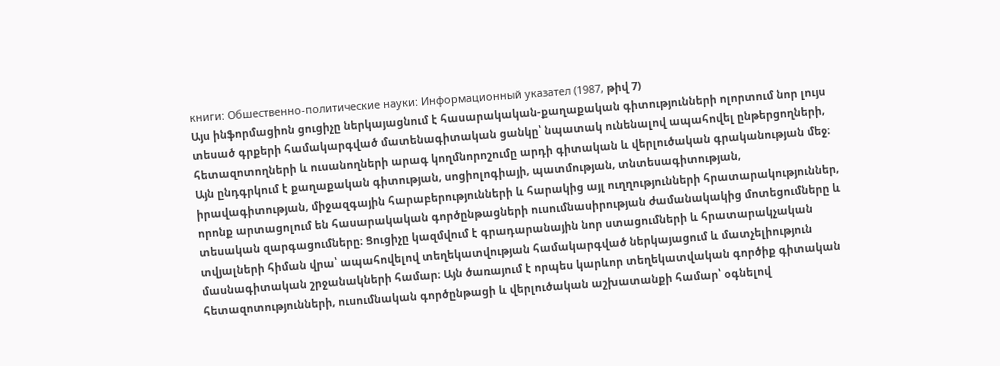книги: Обшественно-политические науки: Информационный указател (1987, թիվ 7)
Այս ինֆորմացիոն ցուցիչը ներկայացնում է հասարակական-քաղաքական գիտությունների ոլորտում նոր լույս տեսած գրքերի համակարգված մատենագիտական ցանկը՝ նպատակ ունենալով ապահովել ընթերցողների, հետազոտողների և ուսանողների արագ կողմնորոշումը արդի գիտական և վերլուծական գրականության մեջ։ Այն ընդգրկում է քաղաքական գիտության, սոցիոլոգիայի, պատմության, տնտեսագիտության, իրավագիտության, միջազգային հարաբերությունների և հարակից այլ ուղղությունների հրատարակություններ, որոնք արտացոլում են հասարակական գործընթացների ուսումնասիրության ժամանակակից մոտեցումները և տեսական զարգացումները։ Ցուցիչը կազմվում է գրադարանային նոր ստացումների և հրատարակչական տվյալների հիման վրա՝ ապահովելով տեղեկատվության համակարգված ներկայացում և մատչելիություն մասնագիտական շրջանակների համար։ Այն ծառայում է որպես կարևոր տեղեկատվական գործիք գիտական հետազոտությունների, ուսումնական գործընթացի և վերլուծական աշխատանքի համար՝ օգնելով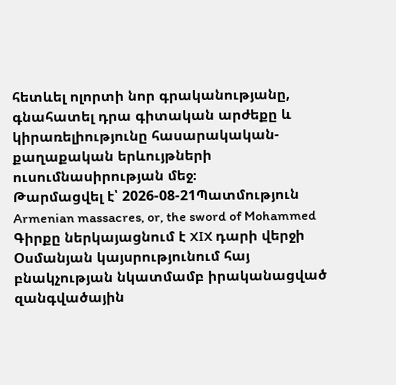հետևել ոլորտի նոր գրականությանը, գնահատել դրա գիտական արժեքը և կիրառելիությունը հասարակական-քաղաքական երևույթների ուսումնասիրության մեջ։
Թարմացվել է՝ 2026-08-21Պատմություն
Armenian massacres, or, the sword of Mohammed
Գիրքը ներկայացնում է XIX դարի վերջի Օսմանյան կայսրությունում հայ բնակչության նկատմամբ իրականացված զանգվածային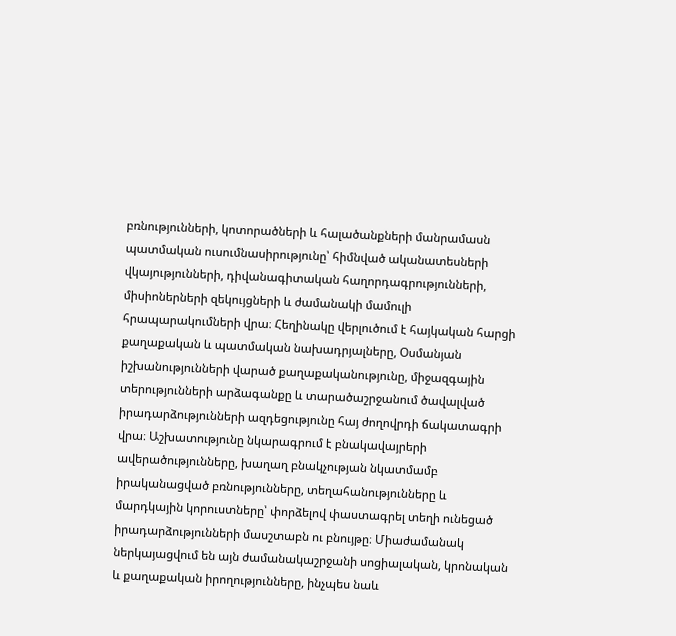բռնությունների, կոտորածների և հալածանքների մանրամասն պատմական ուսումնասիրությունը՝ հիմնված ականատեսների վկայությունների, դիվանագիտական հաղորդագրությունների, միսիոներների զեկույցների և ժամանակի մամուլի հրապարակումների վրա։ Հեղինակը վերլուծում է հայկական հարցի քաղաքական և պատմական նախադրյալները, Օսմանյան իշխանությունների վարած քաղաքականությունը, միջազգային տերությունների արձագանքը և տարածաշրջանում ծավալված իրադարձությունների ազդեցությունը հայ ժողովրդի ճակատագրի վրա։ Աշխատությունը նկարագրում է բնակավայրերի ավերածությունները, խաղաղ բնակչության նկատմամբ իրականացված բռնությունները, տեղահանությունները և մարդկային կորուստները՝ փորձելով փաստագրել տեղի ունեցած իրադարձությունների մասշտաբն ու բնույթը։ Միաժամանակ ներկայացվում են այն ժամանակաշրջանի սոցիալական, կրոնական և քաղաքական իրողությունները, ինչպես նաև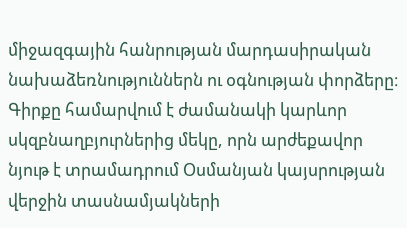միջազգային հանրության մարդասիրական նախաձեռնություններն ու օգնության փորձերը։ Գիրքը համարվում է ժամանակի կարևոր սկզբնաղբյուրներից մեկը, որն արժեքավոր նյութ է տրամադրում Օսմանյան կայսրության վերջին տասնամյակների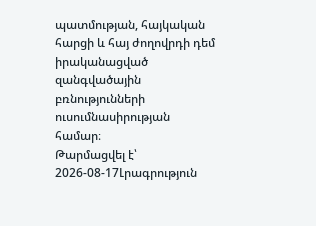պատմության, հայկական հարցի և հայ ժողովրդի դեմ իրականացված զանգվածային բռնությունների ուսումնասիրության համար։
Թարմացվել է՝ 2026-08-17Լրագրություն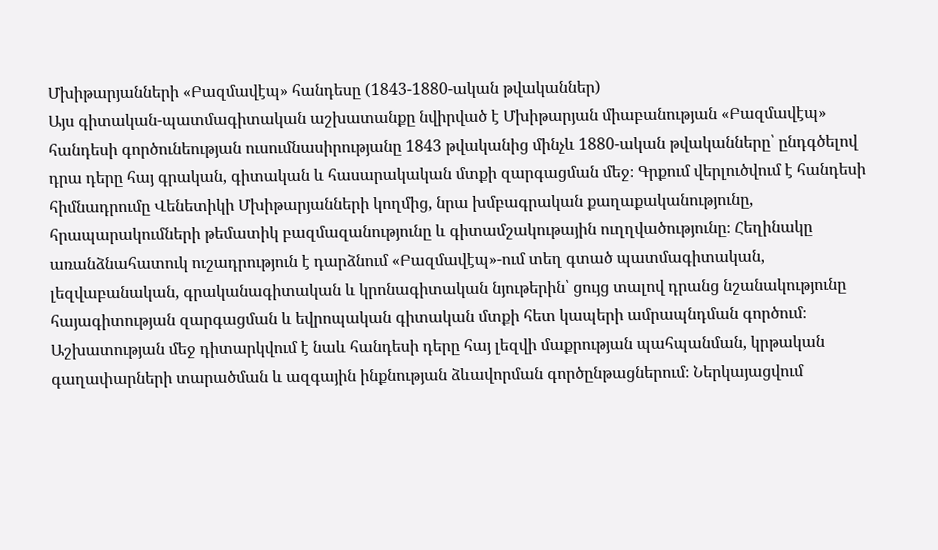Մխիթարյանների «Բազմավէպ» հանդեսը (1843-1880-ական թվականներ)
Այս գիտական-պատմագիտական աշխատանքը նվիրված է Մխիթարյան միաբանության «Բազմավէպ» հանդեսի գործունեության ուսումնասիրությանը 1843 թվականից մինչև 1880-ական թվականները՝ ընդգծելով դրա դերը հայ գրական, գիտական և հասարակական մտքի զարգացման մեջ։ Գրքում վերլուծվում է հանդեսի հիմնադրումը Վենետիկի Մխիթարյանների կողմից, նրա խմբագրական քաղաքականությունը, հրապարակումների թեմատիկ բազմազանությունը և գիտամշակութային ուղղվածությունը։ Հեղինակը առանձնահատուկ ուշադրություն է դարձնում «Բազմավէպ»-ում տեղ գտած պատմագիտական, լեզվաբանական, գրականագիտական և կրոնագիտական նյութերին՝ ցույց տալով դրանց նշանակությունը հայագիտության զարգացման և եվրոպական գիտական մտքի հետ կապերի ամրապնդման գործում։ Աշխատության մեջ դիտարկվում է նաև հանդեսի դերը հայ լեզվի մաքրության պահպանման, կրթական գաղափարների տարածման և ազգային ինքնության ձևավորման գործընթացներում։ Ներկայացվում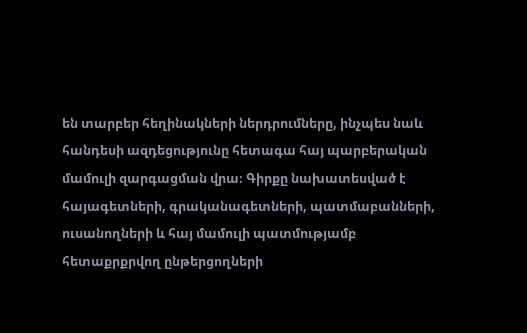են տարբեր հեղինակների ներդրումները, ինչպես նաև հանդեսի ազդեցությունը հետագա հայ պարբերական մամուլի զարգացման վրա։ Գիրքը նախատեսված է հայագետների, գրականագետների, պատմաբանների, ուսանողների և հայ մամուլի պատմությամբ հետաքրքրվող ընթերցողների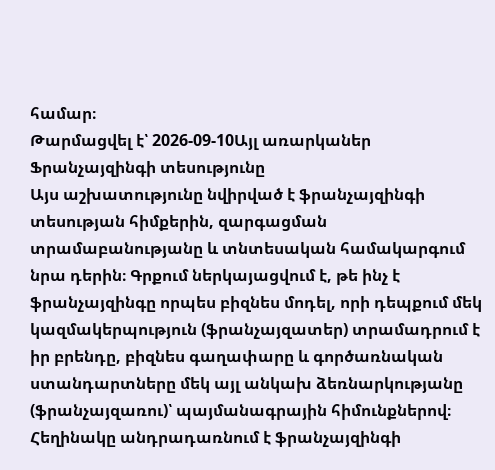համար։
Թարմացվել է՝ 2026-09-10Այլ առարկաներ
Ֆրանչայզինգի տեսությունը
Այս աշխատությունը նվիրված է ֆրանչայզինգի տեսության հիմքերին, զարգացման տրամաբանությանը և տնտեսական համակարգում նրա դերին։ Գրքում ներկայացվում է, թե ինչ է ֆրանչայզինգը որպես բիզնես մոդել, որի դեպքում մեկ կազմակերպություն (ֆրանչայզատեր) տրամադրում է իր բրենդը, բիզնես գաղափարը և գործառնական ստանդարտները մեկ այլ անկախ ձեռնարկությանը (ֆրանչայզառու)՝ պայմանագրային հիմունքներով։ Հեղինակը անդրադառնում է ֆրանչայզինգի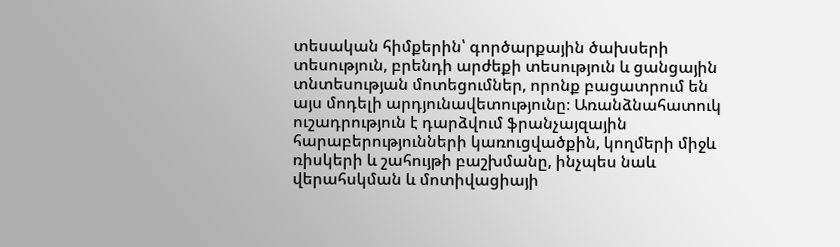տեսական հիմքերին՝ գործարքային ծախսերի տեսություն, բրենդի արժեքի տեսություն և ցանցային տնտեսության մոտեցումներ, որոնք բացատրում են այս մոդելի արդյունավետությունը։ Առանձնահատուկ ուշադրություն է դարձվում ֆրանչայզային հարաբերությունների կառուցվածքին, կողմերի միջև ռիսկերի և շահույթի բաշխմանը, ինչպես նաև վերահսկման և մոտիվացիայի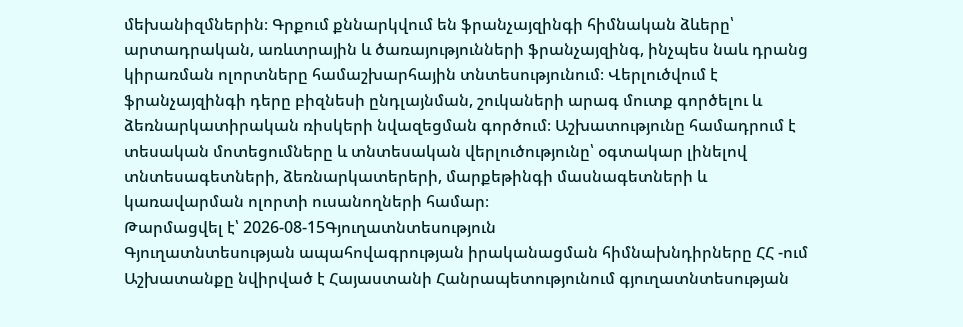մեխանիզմներին։ Գրքում քննարկվում են ֆրանչայզինգի հիմնական ձևերը՝ արտադրական, առևտրային և ծառայությունների ֆրանչայզինգ, ինչպես նաև դրանց կիրառման ոլորտները համաշխարհային տնտեսությունում։ Վերլուծվում է ֆրանչայզինգի դերը բիզնեսի ընդլայնման, շուկաների արագ մուտք գործելու և ձեռնարկատիրական ռիսկերի նվազեցման գործում։ Աշխատությունը համադրում է տեսական մոտեցումները և տնտեսական վերլուծությունը՝ օգտակար լինելով տնտեսագետների, ձեռնարկատերերի, մարքեթինգի մասնագետների և կառավարման ոլորտի ուսանողների համար։
Թարմացվել է՝ 2026-08-15Գյուղատնտեսություն
Գյուղատնտեսության ապահովագրության իրականացման հիմնախնդիրները ՀՀ -ում
Աշխատանքը նվիրված է Հայաստանի Հանրապետությունում գյուղատնտեսության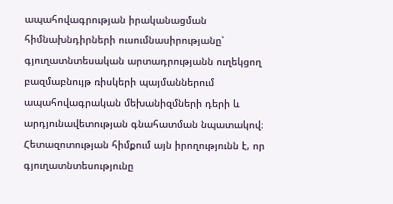ապահովագրության իրականացման հիմնախնդիրների ուսումնասիրությանը՝ գյուղատնտեսական արտադրությանն ուղեկցող բազմաբնույթ ռիսկերի պայմաններում ապահովագրական մեխանիզմների դերի և արդյունավետության գնահատման նպատակով։ Հետազոտության հիմքում այն իրողությունն է, որ գյուղատնտեսությունը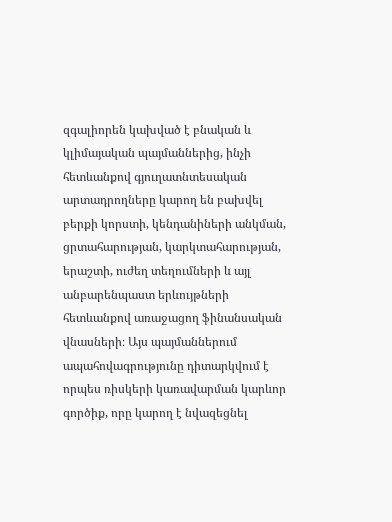զգալիորեն կախված է բնական և կլիմայական պայմաններից, ինչի հետևանքով գյուղատնտեսական արտադրողները կարող են բախվել բերքի կորստի, կենդանիների անկման, ցրտահարության, կարկտահարության, երաշտի, ուժեղ տեղումների և այլ անբարենպաստ երևույթների հետևանքով առաջացող ֆինանսական վնասների։ Այս պայմաններում ապահովագրությունը դիտարկվում է որպես ռիսկերի կառավարման կարևոր գործիք, որը կարող է նվազեցնել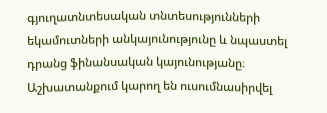գյուղատնտեսական տնտեսությունների եկամուտների անկայունությունը և նպաստել դրանց ֆինանսական կայունությանը։ Աշխատանքում կարող են ուսումնասիրվել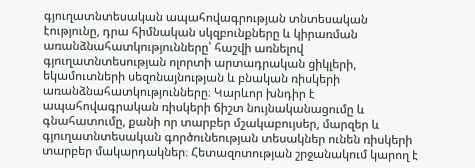գյուղատնտեսական ապահովագրության տնտեսական էությունը, դրա հիմնական սկզբունքները և կիրառման առանձնահատկությունները՝ հաշվի առնելով գյուղատնտեսության ոլորտի արտադրական ցիկլերի, եկամուտների սեզոնայնության և բնական ռիսկերի առանձնահատկությունները։ Կարևոր խնդիր է ապահովագրական ռիսկերի ճիշտ նույնականացումը և գնահատումը, քանի որ տարբեր մշակաբույսեր, մարզեր և գյուղատնտեսական գործունեության տեսակներ ունեն ռիսկերի տարբեր մակարդակներ։ Հետազոտության շրջանակում կարող է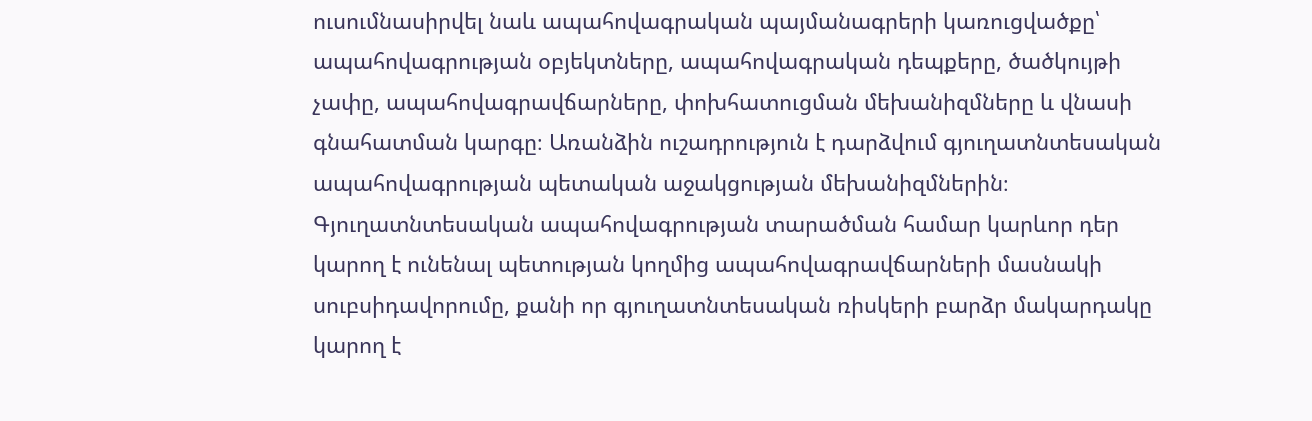ուսումնասիրվել նաև ապահովագրական պայմանագրերի կառուցվածքը՝ ապահովագրության օբյեկտները, ապահովագրական դեպքերը, ծածկույթի չափը, ապահովագրավճարները, փոխհատուցման մեխանիզմները և վնասի գնահատման կարգը։ Առանձին ուշադրություն է դարձվում գյուղատնտեսական ապահովագրության պետական աջակցության մեխանիզմներին։ Գյուղատնտեսական ապահովագրության տարածման համար կարևոր դեր կարող է ունենալ պետության կողմից ապահովագրավճարների մասնակի սուբսիդավորումը, քանի որ գյուղատնտեսական ռիսկերի բարձր մակարդակը կարող է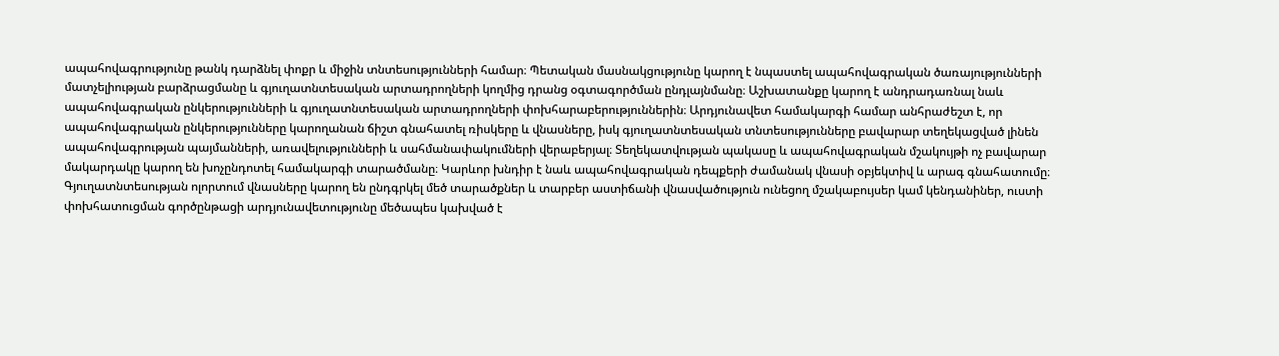ապահովագրությունը թանկ դարձնել փոքր և միջին տնտեսությունների համար։ Պետական մասնակցությունը կարող է նպաստել ապահովագրական ծառայությունների մատչելիության բարձրացմանը և գյուղատնտեսական արտադրողների կողմից դրանց օգտագործման ընդլայնմանը։ Աշխատանքը կարող է անդրադառնալ նաև ապահովագրական ընկերությունների և գյուղատնտեսական արտադրողների փոխհարաբերություններին։ Արդյունավետ համակարգի համար անհրաժեշտ է, որ ապահովագրական ընկերությունները կարողանան ճիշտ գնահատել ռիսկերը և վնասները, իսկ գյուղատնտեսական տնտեսությունները բավարար տեղեկացված լինեն ապահովագրության պայմանների, առավելությունների և սահմանափակումների վերաբերյալ։ Տեղեկատվության պակասը և ապահովագրական մշակույթի ոչ բավարար մակարդակը կարող են խոչընդոտել համակարգի տարածմանը։ Կարևոր խնդիր է նաև ապահովագրական դեպքերի ժամանակ վնասի օբյեկտիվ և արագ գնահատումը։ Գյուղատնտեսության ոլորտում վնասները կարող են ընդգրկել մեծ տարածքներ և տարբեր աստիճանի վնասվածություն ունեցող մշակաբույսեր կամ կենդանիներ, ուստի փոխհատուցման գործընթացի արդյունավետությունը մեծապես կախված է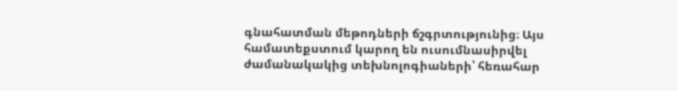գնահատման մեթոդների ճշգրտությունից։ Այս համատեքստում կարող են ուսումնասիրվել ժամանակակից տեխնոլոգիաների՝ հեռահար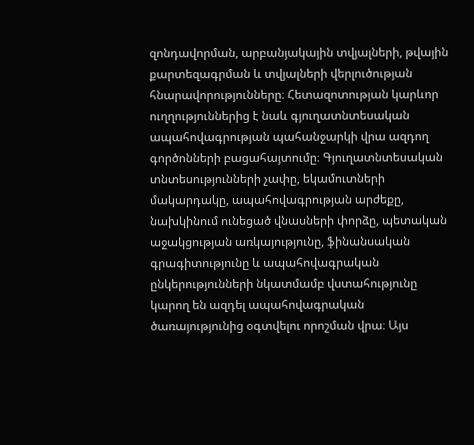զոնդավորման, արբանյակային տվյալների, թվային քարտեզագրման և տվյալների վերլուծության հնարավորությունները։ Հետազոտության կարևոր ուղղություններից է նաև գյուղատնտեսական ապահովագրության պահանջարկի վրա ազդող գործոնների բացահայտումը։ Գյուղատնտեսական տնտեսությունների չափը, եկամուտների մակարդակը, ապահովագրության արժեքը, նախկինում ունեցած վնասների փորձը, պետական աջակցության առկայությունը, ֆինանսական գրագիտությունը և ապահովագրական ընկերությունների նկատմամբ վստահությունը կարող են ազդել ապահովագրական ծառայությունից օգտվելու որոշման վրա։ Այս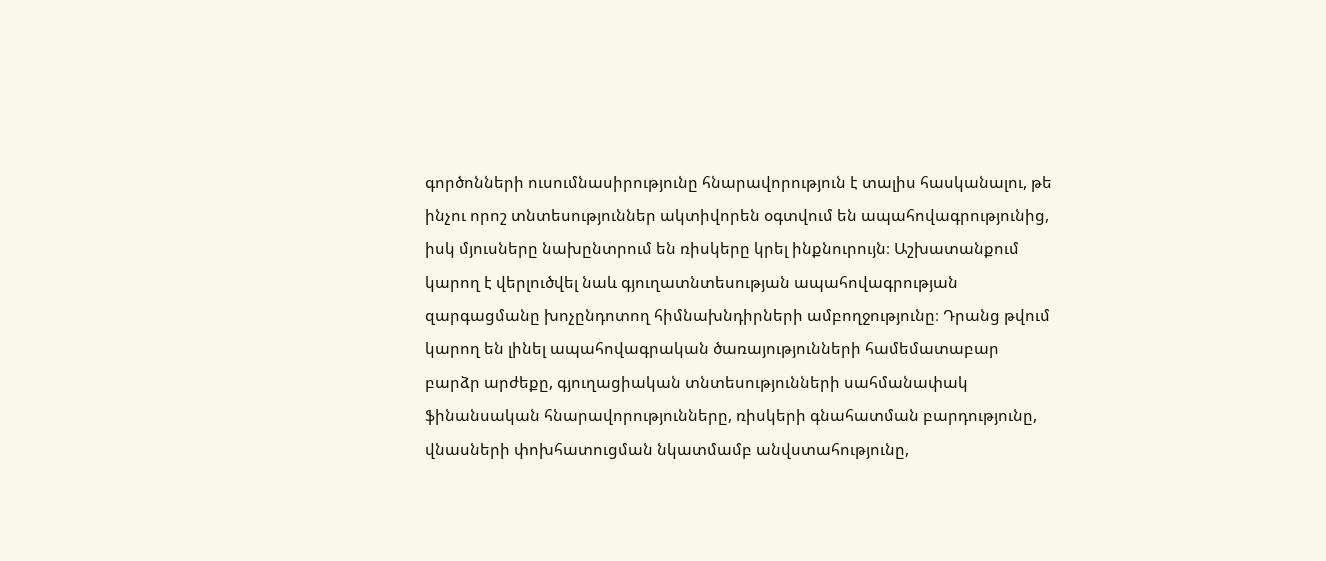գործոնների ուսումնասիրությունը հնարավորություն է տալիս հասկանալու, թե ինչու որոշ տնտեսություններ ակտիվորեն օգտվում են ապահովագրությունից, իսկ մյուսները նախընտրում են ռիսկերը կրել ինքնուրույն։ Աշխատանքում կարող է վերլուծվել նաև գյուղատնտեսության ապահովագրության զարգացմանը խոչընդոտող հիմնախնդիրների ամբողջությունը։ Դրանց թվում կարող են լինել ապահովագրական ծառայությունների համեմատաբար բարձր արժեքը, գյուղացիական տնտեսությունների սահմանափակ ֆինանսական հնարավորությունները, ռիսկերի գնահատման բարդությունը, վնասների փոխհատուցման նկատմամբ անվստահությունը,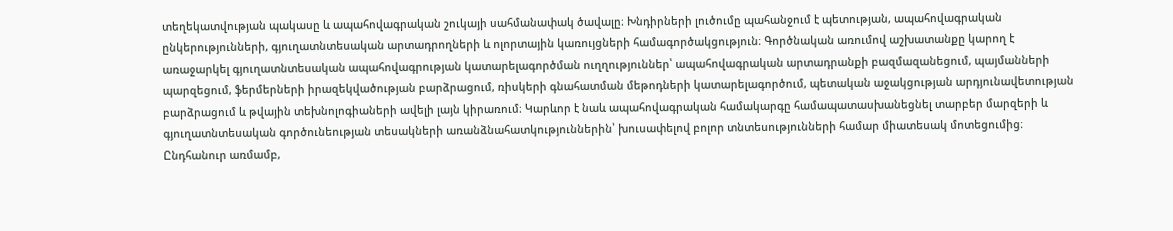տեղեկատվության պակասը և ապահովագրական շուկայի սահմանափակ ծավալը։ Խնդիրների լուծումը պահանջում է պետության, ապահովագրական ընկերությունների, գյուղատնտեսական արտադրողների և ոլորտային կառույցների համագործակցություն։ Գործնական առումով աշխատանքը կարող է առաջարկել գյուղատնտեսական ապահովագրության կատարելագործման ուղղություններ՝ ապահովագրական արտադրանքի բազմազանեցում, պայմանների պարզեցում, ֆերմերների իրազեկվածության բարձրացում, ռիսկերի գնահատման մեթոդների կատարելագործում, պետական աջակցության արդյունավետության բարձրացում և թվային տեխնոլոգիաների ավելի լայն կիրառում։ Կարևոր է նաև ապահովագրական համակարգը համապատասխանեցնել տարբեր մարզերի և գյուղատնտեսական գործունեության տեսակների առանձնահատկություններին՝ խուսափելով բոլոր տնտեսությունների համար միատեսակ մոտեցումից։ Ընդհանուր առմամբ,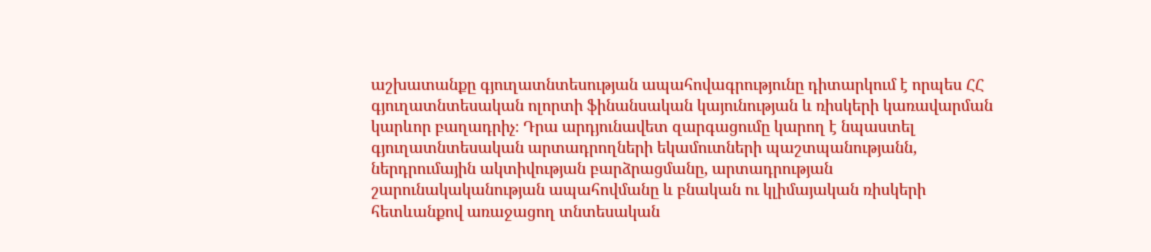աշխատանքը գյուղատնտեսության ապահովագրությունը դիտարկում է որպես ՀՀ գյուղատնտեսական ոլորտի ֆինանսական կայունության և ռիսկերի կառավարման կարևոր բաղադրիչ։ Դրա արդյունավետ զարգացումը կարող է նպաստել գյուղատնտեսական արտադրողների եկամուտների պաշտպանությանն, ներդրումային ակտիվության բարձրացմանը, արտադրության շարունակականության ապահովմանը և բնական ու կլիմայական ռիսկերի հետևանքով առաջացող տնտեսական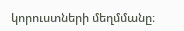կորուստների մեղմմանը։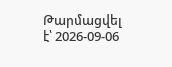Թարմացվել է՝ 2026-09-06